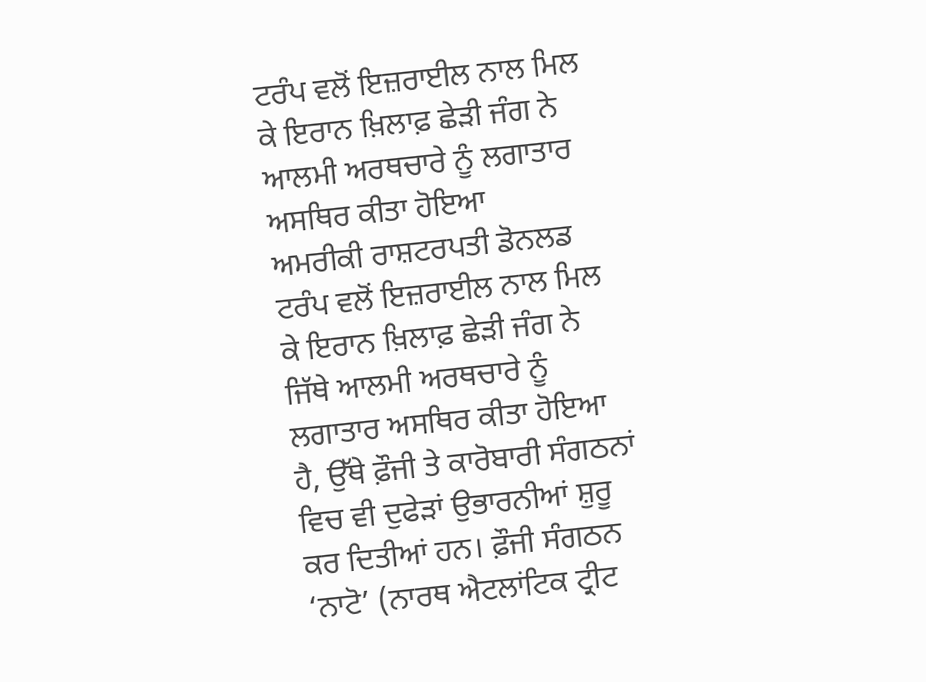ਟਰੰਪ ਵਲੋਂ ਇਜ਼ਰਾਈਲ ਨਾਲ ਮਿਲ ਕੇ ਇਰਾਨ ਖ਼ਿਲਾਫ਼ ਛੇੜੀ ਜੰਗ ਨੇ ਆਲਮੀ ਅਰਥਚਾਰੇ ਨੂੰ ਲਗਾਤਾਰ ਅਸਥਿਰ ਕੀਤਾ ਹੋਇਆ
ਅਮਰੀਕੀ ਰਾਸ਼ਟਰਪਤੀ ਡੋਨਲਡ ਟਰੰਪ ਵਲੋਂ ਇਜ਼ਰਾਈਲ ਨਾਲ ਮਿਲ ਕੇ ਇਰਾਨ ਖ਼ਿਲਾਫ਼ ਛੇੜੀ ਜੰਗ ਨੇ ਜਿੱਥੇ ਆਲਮੀ ਅਰਥਚਾਰੇ ਨੂੰ ਲਗਾਤਾਰ ਅਸਥਿਰ ਕੀਤਾ ਹੋਇਆ ਹੈ, ਉੱਥੇ ਫ਼ੌਜੀ ਤੇ ਕਾਰੋਬਾਰੀ ਸੰਗਠਨਾਂ ਵਿਚ ਵੀ ਦੁਫੇੜਾਂ ਉਭਾਰਨੀਆਂ ਸ਼ੁਰੂ ਕਰ ਦਿਤੀਆਂ ਹਨ। ਫ਼ੌਜੀ ਸੰਗਠਨ ‘ਨਾਟੋ’ (ਨਾਰਥ ਐਟਲਾਂਟਿਕ ਟ੍ਰੀਟ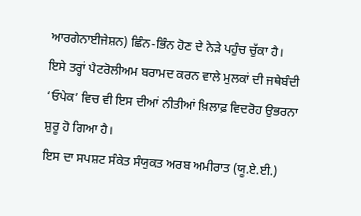ਆਰਗੇਨਾਈਜੇਸ਼ਨ) ਛਿੰਨ-ਭਿੰਨ ਹੋਣ ਦੇ ਨੇੜੇ ਪਹੁੰਚ ਚੁੱਕਾ ਹੈ। ਇਸੇ ਤਰ੍ਹਾਂ ਪੈਟਰੋਲੀਅਮ ਬਰਾਮਦ ਕਰਨ ਵਾਲੇ ਮੁਲਕਾਂ ਦੀ ਜਥੇਬੰਦੀ ‘ਓਪੇਕ’ ਵਿਚ ਵੀ ਇਸ ਦੀਆਂ ਨੀਤੀਆਂ ਖ਼ਿਲਾਫ਼ ਵਿਦਰੋਹ ਉਭਰਨਾ ਸ਼ੁਰੂ ਹੋ ਗਿਆ ਹੈ।
ਇਸ ਦਾ ਸਪਸ਼ਟ ਸੰਕੇਤ ਸੰਯੁਕਤ ਅਰਬ ਅਮੀਰਾਤ (ਯੂ.ਏ.ਈ.)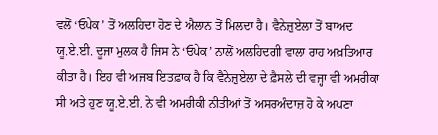ਵਲੋਂ ‘ਓਪੇਕ’ ਤੋਂ ਅਲਹਿਦਾ ਹੋਣ ਦੇ ਐਲਾਨ ਤੋਂ ਮਿਲਦਾ ਹੈ। ਵੈਨੇਜ਼ੁਏਲਾ ਤੋਂ ਬਾਅਦ ਯੂ.ਏ.ਈ. ਦੂਜਾ ਮੁਲਕ ਹੈ ਜਿਸ ਨੇ ‘ਓਪੇਕ’ ਨਾਲੋਂ ਅਲਹਿਦਗੀ ਵਾਲਾ ਰਾਹ ਅਖ਼ਤਿਆਰ ਕੀਤਾ ਹੈ। ਇਹ ਵੀ ਅਜਬ ਇਤਫ਼ਾਕ ਹੈ ਕਿ ਵੈਨੇਜ਼ੁਏਲਾ ਦੇ ਫ਼ੈਸਲੇ ਦੀ ਵਜ੍ਹਾ ਵੀ ਅਮਰੀਕਾ ਸੀ ਅਤੇ ਹੁਣ ਯੂ.ਏ.ਈ. ਨੇ ਵੀ ਅਮਰੀਕੀ ਨੀਤੀਆਂ ਤੋਂ ਅਸਰਅੰਦਾਜ਼ ਹੋ ਕੇ ਅਪਣਾ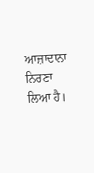ਆਜ਼ਾਦਾਨਾ ਨਿਰਣਾ ਲਿਆ ਹੈ।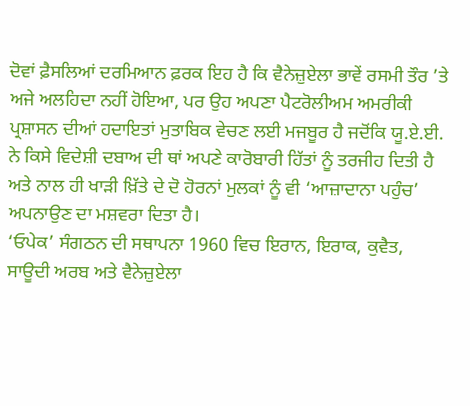ਦੋਵਾਂ ਫ਼ੈਸਲਿਆਂ ਦਰਮਿਆਨ ਫ਼ਰਕ ਇਹ ਹੈ ਕਿ ਵੈਨੇਜ਼ੁਏਲਾ ਭਾਵੇਂ ਰਸਮੀ ਤੌਰ ’ਤੇ ਅਜੇ ਅਲਹਿਦਾ ਨਹੀਂ ਹੋਇਆ, ਪਰ ਉਹ ਅਪਣਾ ਪੈਟਰੋਲੀਅਮ ਅਮਰੀਕੀ ਪ੍ਰਸ਼ਾਸਨ ਦੀਆਂ ਹਦਾਇਤਾਂ ਮੁਤਾਬਿਕ ਵੇਚਣ ਲਈ ਮਜਬੂਰ ਹੈ ਜਦੋਂਕਿ ਯੂ.ਏ.ਈ. ਨੇ ਕਿਸੇ ਵਿਦੇਸ਼ੀ ਦਬਾਅ ਦੀ ਥਾਂ ਅਪਣੇ ਕਾਰੋਬਾਰੀ ਹਿੱਤਾਂ ਨੂੰ ਤਰਜੀਹ ਦਿਤੀ ਹੈ ਅਤੇ ਨਾਲ ਹੀ ਖਾੜੀ ਖ਼ਿੱਤੇ ਦੇ ਦੋ ਹੋਰਨਾਂ ਮੁਲਕਾਂ ਨੂੰ ਵੀ ‘ਆਜ਼ਾਦਾਨਾ ਪਹੁੰਚ’ ਅਪਨਾਉਣ ਦਾ ਮਸ਼ਵਰਾ ਦਿਤਾ ਹੈ।
‘ਓਪੇਕ’ ਸੰਗਠਨ ਦੀ ਸਥਾਪਨਾ 1960 ਵਿਚ ਇਰਾਨ, ਇਰਾਕ, ਕੁਵੈਤ, ਸਾਊਦੀ ਅਰਬ ਅਤੇ ਵੈਨੇਜ਼ੁਏਲਾ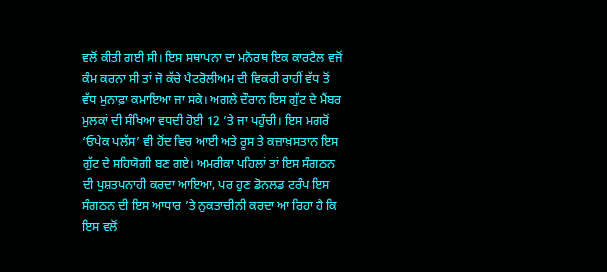ਵਲੋਂ ਕੀਤੀ ਗਈ ਸੀ। ਇਸ ਸਥਾਪਨਾ ਦਾ ਮਨੋਰਥ ਇਕ ਕਾਰਟੈਲ ਵਜੋਂ ਕੰਮ ਕਰਨਾ ਸੀ ਤਾਂ ਜੋ ਕੱਚੇ ਪੈਟਰੋਲੀਅਮ ਦੀ ਵਿਕਰੀ ਰਾਹੀਂ ਵੱਧ ਤੋਂ ਵੱਧ ਮੁਨਾਫ਼ਾ ਕਮਾਇਆ ਜਾ ਸਕੇ। ਅਗਲੇ ਦੌਰਾਨ ਇਸ ਗੁੱਟ ਦੇ ਮੈਂਬਰ ਮੁਲਕਾਂ ਦੀ ਸੰਖਿਆ ਵਧਦੀ ਹੋਈ 12 ’ਤੇ ਜਾ ਪਹੁੰਚੀ। ਇਸ ਮਗਰੋਂ ‘ਓਪੇਕ ਪਲੱਸ’ ਵੀ ਹੋਂਦ ਵਿਚ ਆਈ ਅਤੇ ਰੂਸ ਤੇ ਕਜ਼ਾਖ਼ਸਤਾਨ ਇਸ ਗੁੱਟ ਦੇ ਸਹਿਯੋਗੀ ਬਣ ਗਏ। ਅਮਰੀਕਾ ਪਹਿਲਾਂ ਤਾਂ ਇਸ ਸੰਗਠਨ ਦੀ ਪੁਸ਼ਤਪਨਾਹੀ ਕਰਦਾ ਆਇਆ, ਪਰ ਹੁਣ ਡੋਨਲਡ ਟਰੰਪ ਇਸ ਸੰਗਠਨ ਦੀ ਇਸ ਆਧਾਰ ’ਤੇ ਨੁਕਤਾਚੀਨੀ ਕਰਦਾ ਆ ਰਿਹਾ ਹੈ ਕਿ ਇਸ ਵਲੋਂ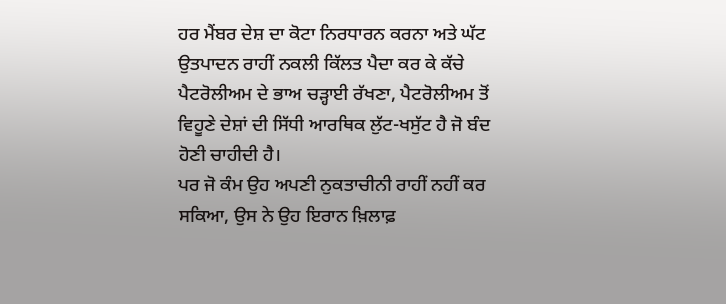ਹਰ ਮੈਂਬਰ ਦੇਸ਼ ਦਾ ਕੋਟਾ ਨਿਰਧਾਰਨ ਕਰਨਾ ਅਤੇ ਘੱਟ ਉਤਪਾਦਨ ਰਾਹੀਂ ਨਕਲੀ ਕਿੱਲਤ ਪੈਦਾ ਕਰ ਕੇ ਕੱਚੇ ਪੈਟਰੋਲੀਅਮ ਦੇ ਭਾਅ ਚੜ੍ਹਾਈ ਰੱਖਣਾ, ਪੈਟਰੋਲੀਅਮ ਤੋਂ ਵਿਹੂਣੇ ਦੇਸ਼ਾਂ ਦੀ ਸਿੱਧੀ ਆਰਥਿਕ ਲੁੱਟ-ਖਸੁੱਟ ਹੈ ਜੋ ਬੰਦ ਹੋਣੀ ਚਾਹੀਦੀ ਹੈ।
ਪਰ ਜੋ ਕੰਮ ਉਹ ਅਪਣੀ ਨੁਕਤਾਚੀਨੀ ਰਾਹੀਂ ਨਹੀਂ ਕਰ ਸਕਿਆ, ਉਸ ਨੇ ਉਹ ਇਰਾਨ ਖ਼ਿਲਾਫ਼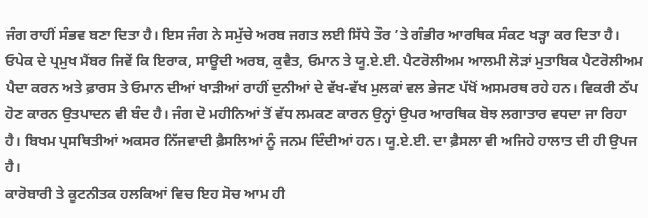ਜੰਗ ਰਾਹੀਂ ਸੰਭਵ ਬਣਾ ਦਿਤਾ ਹੈ। ਇਸ ਜੰਗ ਨੇ ਸਮੁੱਚੇ ਅਰਬ ਜਗਤ ਲਈ ਸਿੱਧੇ ਤੌਰ ’ਤੇ ਗੰਭੀਰ ਆਰਥਿਕ ਸੰਕਟ ਖੜ੍ਹਾ ਕਰ ਦਿਤਾ ਹੈ। ਓਪੇਕ ਦੇ ਪ੍ਰਮੁਖ ਮੈਂਬਰ ਜਿਵੇਂ ਕਿ ਇਰਾਕ, ਸਾਊਦੀ ਅਰਬ, ਕੁਵੈਤ, ਓਮਾਨ ਤੇ ਯੂ.ਏ.ਈ. ਪੈਟਰੋਲੀਅਮ ਆਲਮੀ ਲੋੜਾਂ ਮੁਤਾਬਿਕ ਪੈਟਰੋਲੀਅਮ ਪੈਦਾ ਕਰਨ ਅਤੇ ਫ਼ਾਰਸ ਤੇ ਓਮਾਨ ਦੀਆਂ ਖਾੜੀਆਂ ਰਾਹੀਂ ਦੁਨੀਆਂ ਦੇ ਵੱਖ-ਵੱਖ ਮੁਲਕਾਂ ਵਲ ਭੇਜਣ ਪੱਖੋਂ ਅਸਮਰਥ ਰਹੇ ਹਨ। ਵਿਕਰੀ ਠੱਪ ਹੋਣ ਕਾਰਨ ਉਤਪਾਦਨ ਵੀ ਬੰਦ ਹੈ। ਜੰਗ ਦੋ ਮਹੀਨਿਆਂ ਤੋਂ ਵੱਧ ਲਮਕਣ ਕਾਰਨ ਉਨ੍ਹਾਂ ਉਪਰ ਆਰਥਿਕ ਬੋਝ ਲਗਾਤਾਰ ਵਧਦਾ ਜਾ ਰਿਹਾ ਹੈ। ਬਿਖਮ ਪ੍ਰਸਥਿਤੀਆਂ ਅਕਸਰ ਨਿੱਜਵਾਦੀ ਫ਼ੈਸਲਿਆਂ ਨੂੰ ਜਨਮ ਦਿੰਦੀਆਂ ਹਨ। ਯੂ.ਏ.ਈ. ਦਾ ਫ਼ੈਸਲਾ ਵੀ ਅਜਿਹੇ ਹਾਲਾਤ ਦੀ ਹੀ ਉਪਜ ਹੈ।
ਕਾਰੋਬਾਰੀ ਤੇ ਕੂਟਨੀਤਕ ਹਲਕਿਆਂ ਵਿਚ ਇਹ ਸੋਚ ਆਮ ਹੀ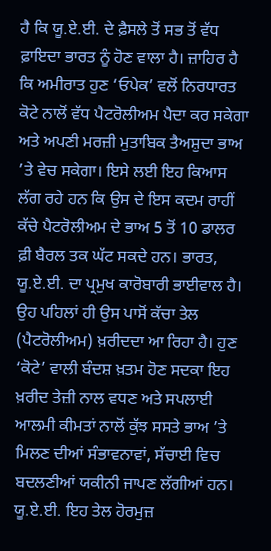ਹੈ ਕਿ ਯੂ.ਏ.ਈ. ਦੇ ਫ਼ੈਸਲੇ ਤੋਂ ਸਭ ਤੋਂ ਵੱਧ ਫ਼ਾਇਦਾ ਭਾਰਤ ਨੂੰ ਹੋਣ ਵਾਲਾ ਹੈ। ਜ਼ਾਹਿਰ ਹੈ ਕਿ ਅਮੀਰਾਤ ਹੁਣ ‘ਓਪੇਕ’ ਵਲੋਂ ਨਿਰਧਾਰਤ ਕੋਟੇ ਨਾਲੋਂ ਵੱਧ ਪੈਟਰੋਲੀਅਮ ਪੈਦਾ ਕਰ ਸਕੇਗਾ ਅਤੇ ਅਪਣੀ ਮਰਜ਼ੀ ਮੁਤਾਬਿਕ ਤੈਅਸ਼ੁਦਾ ਭਾਅ ’ਤੇ ਵੇਚ ਸਕੇਗਾ। ਇਸੇ ਲਈ ਇਹ ਕਿਆਸ ਲੱਗ ਰਹੇ ਹਨ ਕਿ ਉਸ ਦੇ ਇਸ ਕਦਮ ਰਾਹੀਂ ਕੱਚੇ ਪੈਟਰੋਲੀਅਮ ਦੇ ਭਾਅ 5 ਤੋਂ 10 ਡਾਲਰ ਫ਼ੀ ਬੈਰਲ ਤਕ ਘੱਟ ਸਕਦੇ ਹਨ। ਭਾਰਤ, ਯੂ.ਏ.ਈ. ਦਾ ਪ੍ਰਮੁਖ ਕਾਰੋਬਾਰੀ ਭਾਈਵਾਲ ਹੈ।
ਉਹ ਪਹਿਲਾਂ ਹੀ ਉਸ ਪਾਸੋਂ ਕੱਚਾ ਤੇਲ (ਪੈਟਰੋਲੀਅਮ) ਖ਼ਰੀਦਦਾ ਆ ਰਿਹਾ ਹੈ। ਹੁਣ ‘ਕੋਟੇ’ ਵਾਲੀ ਬੰਦਸ਼ ਖ਼ਤਮ ਹੋਣ ਸਦਕਾ ਇਹ ਖ਼ਰੀਦ ਤੇਜ਼ੀ ਨਾਲ ਵਧਣ ਅਤੇ ਸਪਲਾਈ ਆਲਮੀ ਕੀਮਤਾਂ ਨਾਲੋਂ ਕੁੱਝ ਸਸਤੇ ਭਾਅ ’ਤੇ ਮਿਲਣ ਦੀਆਂ ਸੰਭਾਵਨਾਵਾਂ, ਸੱਚਾਈ ਵਿਚ ਬਦਲਣੀਆਂ ਯਕੀਨੀ ਜਾਪਣ ਲੱਗੀਆਂ ਹਨ। ਯੂ.ਏ.ਈ. ਇਹ ਤੇਲ ਹੋਰਮੁਜ਼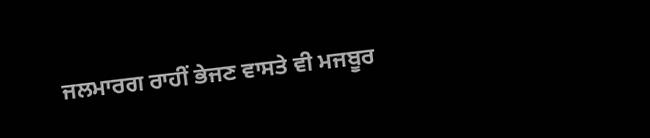ਜਲਮਾਰਗ ਰਾਹੀਂ ਭੇਜਣ ਵਾਸਤੇ ਵੀ ਮਜਬੂਰ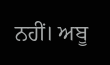ਨਹੀਂ। ਅਬੂ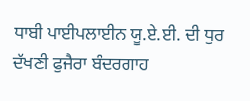ਧਾਬੀ ਪਾਈਪਲਾਈਨ ਯੂ.ਏ.ਈ. ਦੀ ਧੁਰ ਦੱਖਣੀ ਫੁਜੈਰਾ ਬੰਦਰਗਾਹ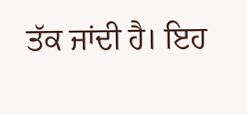ਤੱਕ ਜਾਂਦੀ ਹੈ। ਇਹ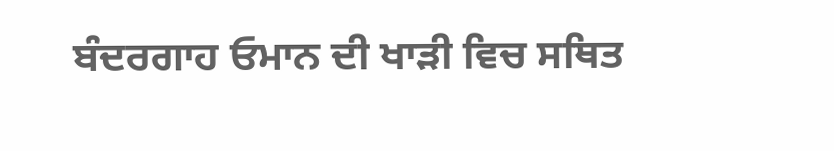ਬੰਦਰਗਾਹ ਓਮਾਨ ਦੀ ਖਾੜੀ ਵਿਚ ਸਥਿਤ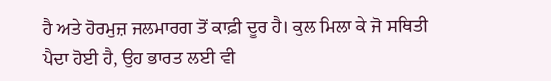ਹੈ ਅਤੇ ਹੋਰਮੁਜ਼ ਜਲਮਾਰਗ ਤੋਂ ਕਾਫ਼ੀ ਦੂਰ ਹੈ। ਕੁਲ ਮਿਲਾ ਕੇ ਜੋ ਸਥਿਤੀ ਪੈਦਾ ਹੋਈ ਹੈ, ਉਹ ਭਾਰਤ ਲਈ ਵੀ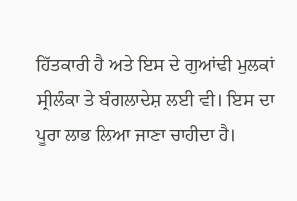ਹਿੱਤਕਾਰੀ ਹੈ ਅਤੇ ਇਸ ਦੇ ਗੁਆਂਢੀ ਮੁਲਕਾਂ ਸ੍ਰੀਲੰਕਾ ਤੇ ਬੰਗਲਾਦੇਸ਼ ਲਈ ਵੀ। ਇਸ ਦਾ ਪੂਰਾ ਲਾਭ ਲਿਆ ਜਾਣਾ ਚਾਹੀਦਾ ਹੈ।